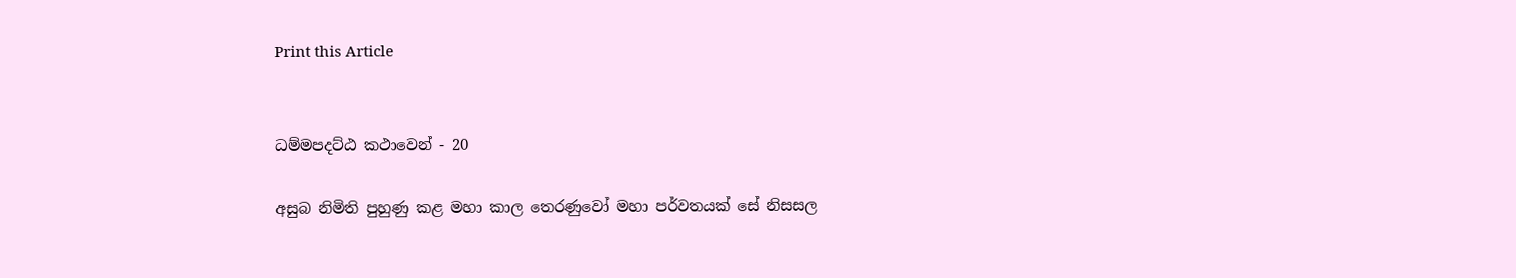Print this Article


ධම්මපදට්ඨ කථාවෙන් - 20

අසුබ නිමිති පුහුණු කළ මහා කාල තෙරණුවෝ මහා පර්වතයක් සේ නිසසල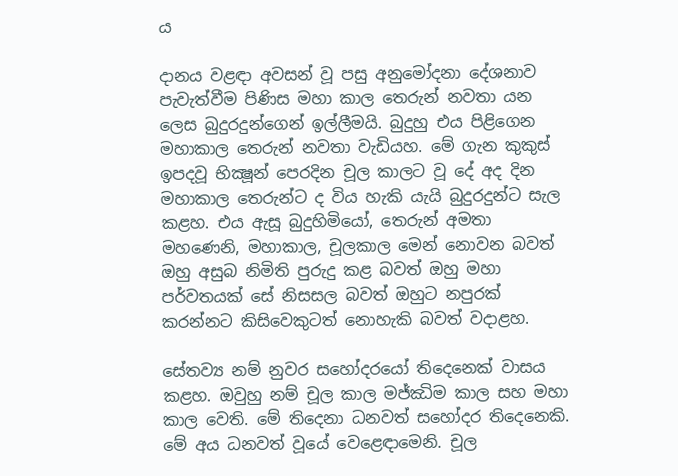ය

දානය වළඳා අවසන් වූ පසු අනුමෝදනා දේශනාව පැවැත්වීම පිණිස මහා කාල තෙරුන් නවතා යන ලෙස බුදුරදුන්ගෙන් ඉල්ලීමයි. බුදුහු එය පිළිගෙන මහාකාල තෙරුන් නවතා වැඩියහ. මේ ගැන කුකුස් ඉපදවූ භික්‍ෂූන් පෙරදින චූල කාලට වූ දේ අද දින මහාකාල තෙරුන්ට ද විය හැකි යැයි බුදුරදුන්ට සැල කළහ. එය ඇසූ බුදුහිමියෝ, තෙරුන් අමතා මහණෙනි, මහාකාල, චූලකාල මෙන් නොවන බවත් ඔහු අසුබ නිමිති පුරුදු කළ බවත් ඔහු මහා පර්වතයක් සේ නිසසල බවත් ඔහුට නපුරක් කරන්නට කිසිවෙකුටත් නොහැකි බවත් වදාළහ.

සේතව්‍ය නම් නුවර සහෝදරයෝ තිදෙනෙක් වාසය කළහ. ඔවුහු නම් චූල කාල මජ්ඣිම කාල සහ මහා කාල වෙති. මේ තිදෙනා ධනවත් සහෝදර තිදෙනෙකි. මේ අය ධනවත් වූයේ වෙළෙඳාමෙනි. චූල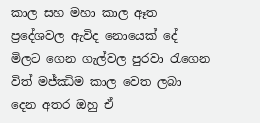කාල සහ මහා කාල ඈත ප්‍රදේශවල ඇවිද නොයෙක් දේ මිලට ගෙන ගැල්වල පුරවා රැගෙන විත් මජ්ඣිම කාල වෙත ලබා දෙන අතර ඔහු ඒ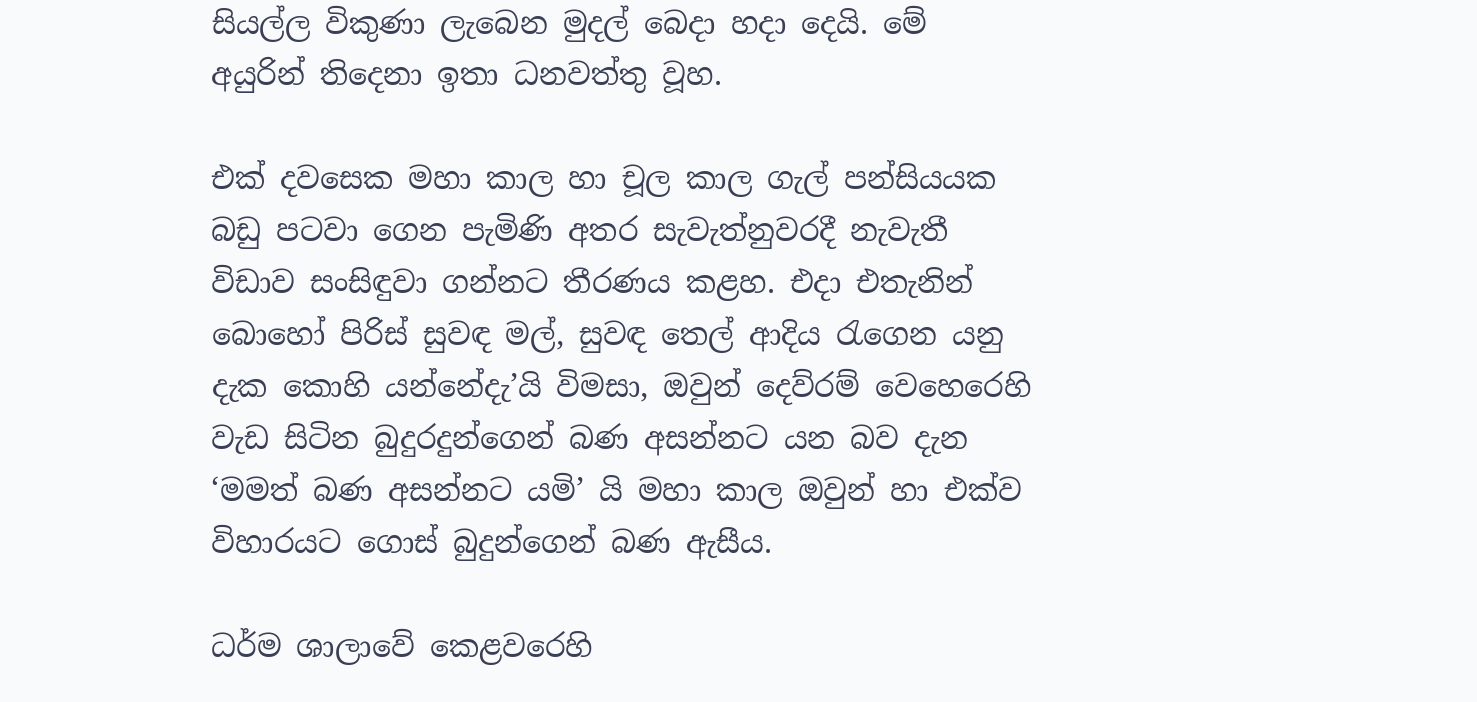සියල්ල විකුණා ලැබෙන මුදල් බෙදා හදා දෙයි. මේ අයුරින් තිදෙනා ඉතා ධනවත්තු වූහ.

එක් දවසෙක මහා කාල හා චූල කාල ගැල් පන්සියයක බඩු පටවා ගෙන පැමිණි අතර සැවැත්නුවරදී නැවැතී විඩාව සංසිඳුවා ගන්නට තීරණය කළහ. එදා එතැනින් බොහෝ පිරිස් සුවඳ මල්, සුවඳ තෙල් ආදිය රැගෙන යනු දැක කොහි යන්නේදැ’යි විමසා, ඔවුන් දෙව්රම් වෙහෙරෙහි වැඩ සිටින බුදුරදුන්ගෙන් බණ අසන්නට යන බව දැන ‘මමත් බණ අසන්නට යමි’ යි මහා කාල ඔවුන් හා එක්ව විහාරයට ගොස් බුදුන්ගෙන් බණ ඇසීය.

ධර්ම ශාලාවේ කෙළවරෙහි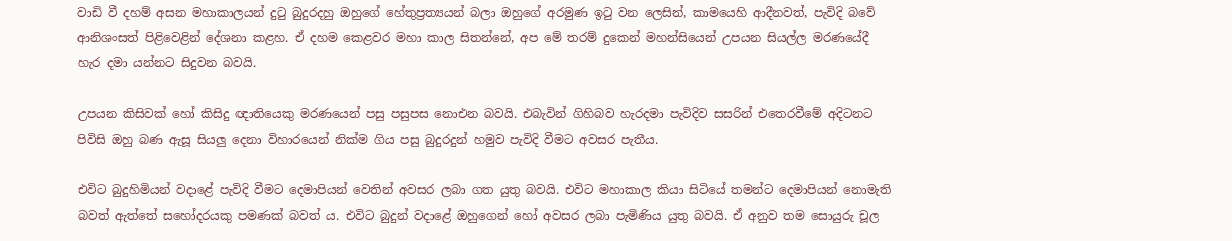වාඩි වී දහම් අසන මහාකාලයන් දුටු බුදුරදහු ඔහුගේ හේතුප්‍රත්‍යයන් බලා ඔහුගේ අරමුණ ඉටු වන ලෙසින්, කාමයෙහි ආදීනවත්, පැවිදි බවේ ආනිශංසත් පිළිවෙළින් දේශනා කළහ. ඒ දහම කෙළවර මහා කාල සිතන්නේ, අප මේ තරම් දුකෙන් මහන්සියෙන් උපයන සියල්ල මරණයේදී හැර දමා යන්නට සිදුවන බවයි.

උපයන කිසිවක් හෝ කිසිදු ඥාතියෙකු මරණයෙන් පසු පසුපස නොඑන බවයි. එබැවින් ගිහිබව හැරදමා පැවිදිව සසරින් එතෙරවීමේ අදිටනට පිවිසි ඔහු බණ ඇසූ සියලු දෙනා විහාරයෙන් නික්ම ගිය පසු බුදුරදුන් හමුව පැවිදි වීමට අවසර පැතීය.

එවිට බුදුහිමියන් වදාළේ පැවිදි වීමට දෙමාපියන් වෙතින් අවසර ලබා ගත යුතු බවයි. එවිට මහාකාල කියා සිටියේ තමන්ට දෙමාපියන් නොමැති බවත් ඇත්තේ සහෝදරයකු පමණක් බවත් ය. එවිට බුදුන් වදාළේ ඔහුගෙන් හෝ අවසර ලබා පැමිණිය යුතු බවයි. ඒ අනුව තම සොයුරු චූල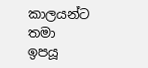කාලයන්ට තමා ඉපයූ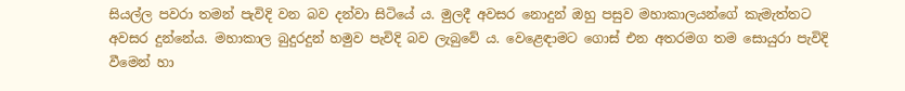සියල්ල පවරා තමන් පැවිදි වන බව දන්වා සිටියේ ය. මුලදී අවසර නොදුන් ඔහු පසුව මහාකාලයන්ගේ කැමැත්තට අවසර දුන්නේය. මහාකාල බුදුරදුන් හමුව පැවිදි බව ලැබුවේ ය. වෙළෙඳාමට ගොස් එන අතරමග තම සොයුරා පැවිදි වීමෙන් හා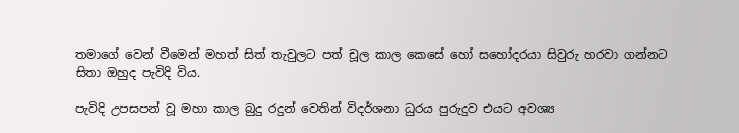තමාගේ වෙන් වීමෙන් මහත් සිත් තැවුලට පත් චූල කාල කෙසේ හෝ සහෝදරයා සිවුරු හරවා ගන්නට සිතා ඔහුද පැවිදි විය.

පැවිදි උපසපන් වූ මහා කාල බුදු රදුන් වෙතින් විදර්ශනා ධුරය පුරුදුව එයට අවශ්‍ය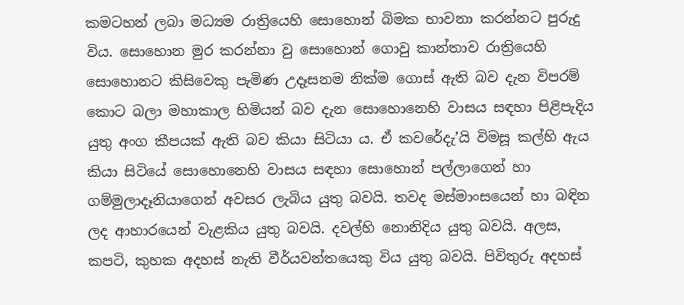කමටහන් ලබා මධ්‍යම රාත්‍රියෙහි සොහොන් බිමක භාවනා කරන්නට පුරුදු විය. සොහොන මුර කරන්නා වු සොහොන් ගොවු කාන්තාව රාත්‍රියෙහි සොහොනට කිසිවෙකු පැමිණ උදෑසනම නික්ම ගොස් ඇති බව දැන විපරම් කොට බලා මහාකාල හිමියන් බව දැන සොහොනෙහි වාසය සඳහා පිළිපැදිය යුතු අංග කීපයක් ඇති බව කියා සිටියා ය. ඒ කවරේදැ’යි විමසූ කල්හි ඇය කියා සිටියේ සොහොනෙහි වාසය සඳහා සොහොන් පල්ලාගෙන් හා ගම්මුලාදෑනියාගෙන් අවසර ලැබිය යුතු බවයි. තවද මස්මාංසයෙන් හා බඳින ලද ආහාරයෙන් වැළකිය යුතු බවයි. දවල්හි නොනිදිය යුතු බවයි. අලස, කපටි, කුහක අදහස් නැති වීර්යවන්තයෙකු විය යුතු බවයි. පිවිතුරු අදහස්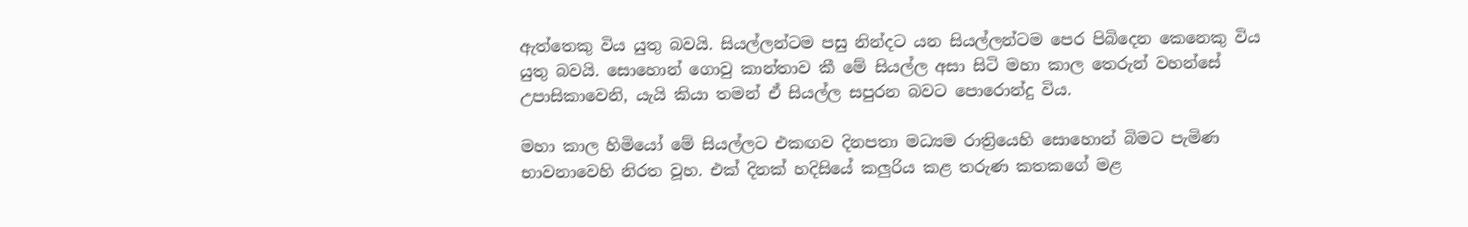ඇත්තෙකු විය යුතු බවයි. සියල්ලන්ටම පසු නින්දට යන සියල්ලන්ටම පෙර පිබිදෙන කෙනෙකු විය යුතු බවයි. සොහොන් ගොවු කාන්තාව කී මේ සියල්ල අසා සිටි මහා කාල තෙරුන් වහන්සේ උපාසිකාවෙනි, යැයි කියා තමන් ඒ සියල්ල සපුරන බවට පොරොන්දු විය.

මහා කාල හිමියෝ මේ සියල්ලට එකඟව දිනපතා මධ්‍යම රාත්‍රියෙහි සොහොන් බිමට පැමිණ භාවනාවෙහි නිරත වූහ. එක් දිනක් හදිසියේ කලුරිය කළ තරුණ කතකගේ මළ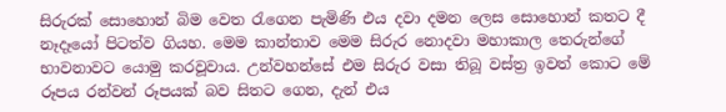සිරුරක් සොහොන් බිම වෙත රැගෙන පැමිණි එය දවා දමන ලෙස සොහොන් කතට දී නෑදෑයෝ පිටත්ව ගියහ. මෙම කාන්තාව මෙම සිරුර නොදවා මහාකාල තෙරුන්ගේ භාවනාවට යොමු කරවූවාය. උන්වහන්සේ එම සිරුර වසා තිබූ වස්ත්‍ර ඉවත් කොට මේ රූපය රන්වන් රූපයක් බව සිතට ගෙන, දැන් එය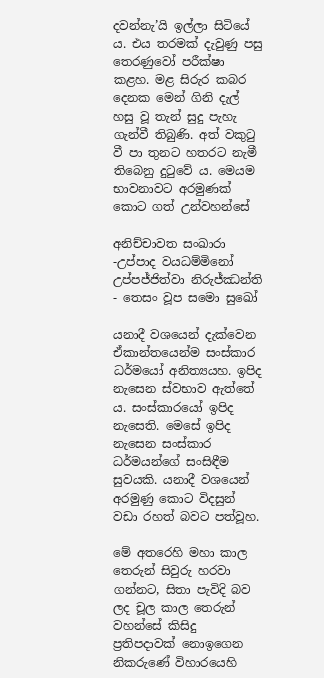දවන්නැ’යි ඉල්ලා සිටියේ ය. එය තරමක් දැවුණු පසු තෙරණුවෝ පරීක්ෂා කළහ. මළ සිරුර කබර දෙනක මෙන් ගිනි දැල් හසු වූ තැන් සුදු පැහැ ගැන්වී තිබුණි. අත් වකුටු වී පා තුනට හතරට නැමී තිබෙනු දුටුවේ ය. මෙයම භාවනාවට අරමුණක් කොට ගත් උන්වහන්සේ

අනිච්චාවත සංඛාරා -උප්පාද වයධම්මිනෝ
උප්පජ්ජිත්වා නිරුජ්ඣන්ති - තෙසං වූප සමො සුඛෝ

යනාදී වශයෙන් දැක්වෙන ඒකාන්තයෙන්ම සංස්කාර ධර්මයෝ අනිත්‍යයහ. ඉපිද නැසෙන ස්වභාව ඇත්තේ ය. සංස්කාරයෝ ඉපිද නැසෙති. මෙසේ ඉපිද නැසෙන සංස්කාර ධර්මයන්ගේ සංසිඳීම සුවයකි. යනාදී වශයෙන් අරමුණු කොට විදසුන් වඩා රහත් බවට පත්වූහ.

මේ අතරෙහි මහා කාල තෙරුන් සිවුරු හරවා ගන්නට, සිතා පැවිදි බව ලද චූල කාල තෙරුන් වහන්සේ කිසිදු ප්‍රතිපදාවක් නොඉගෙන නිකරුණේ විහාරයෙහි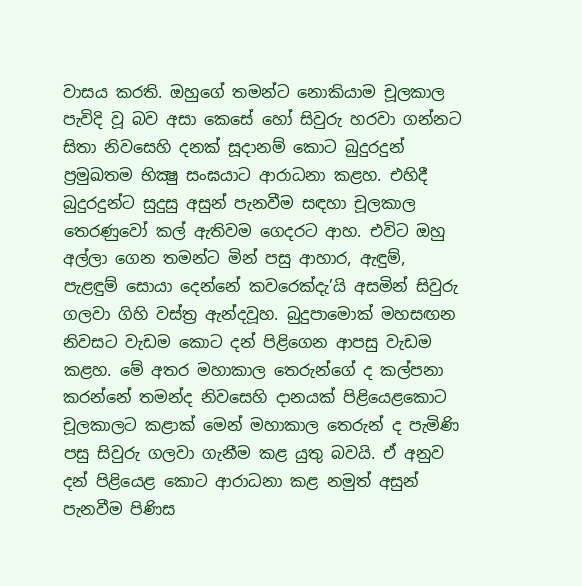වාසය කරති. ඔහුගේ තමන්ට නොකියාම චූලකාල පැවිදි වූ බව අසා කෙසේ හෝ සිවුරු හරවා ගන්නට සිතා නිවසෙහි දනක් සූදානම් කොට බුදුරදුන් ප්‍රමුඛතම භික්‍ෂු සංඝයාට ආරාධනා කළහ. එහිදී බුදුරදුන්ට සුදුසු අසුන් පැනවීම සඳහා චූලකාල තෙරණුවෝ කල් ඇතිවම ගෙදරට ආහ. එවිට ඔහු අල්ලා ගෙන තමන්ට මින් පසු ආහාර, ඇඳුම්, පැළඳුම් සොයා දෙන්නේ කවරෙක්දැ’යි අසමින් සිවුරු ගලවා ගිහි වස්ත්‍ර ඇන්දවූහ. බුදුපාමොක් මහසඟන නිවසට වැඩම කොට දන් පිළිගෙන ආපසු වැඩම කළහ. මේ අතර මහාකාල තෙරුන්ගේ ද කල්පනා කරන්නේ තමන්ද නිවසෙහි දානයක් පිළියෙළකොට චූලකාලට කළාක් මෙන් මහාකාල තෙරුන් ද පැමිණි පසු සිවුරු ගලවා ගැනීම කළ යුතු බවයි. ඒ අනුව දන් පිළියෙළ කොට ආරාධනා කළ නමුත් අසුන් පැනවීම පිණිස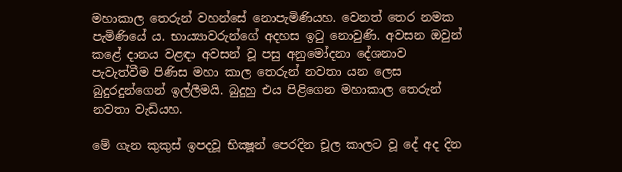මහාකාල තෙරුන් වහන්සේ නොපැමිණියහ. වෙනත් තෙර නමක පැමිණියේ ය. භාය්‍යාවරුන්ගේ අදහස ඉටු නොවුණි. අවසන ඔවුන් කළේ දානය වළඳා අවසන් වූ පසු අනුමෝදනා දේශනාව පැවැත්වීම පිණිස මහා කාල තෙරුන් නවතා යන ලෙස බුදුරදුන්ගෙන් ඉල්ලීමයි. බුදුහු එය පිළිගෙන මහාකාල තෙරුන් නවතා වැඩියහ.

මේ ගැන කුකුස් ඉපදවූ භික්‍ෂූන් පෙරදින චූල කාලට වූ දේ අද දින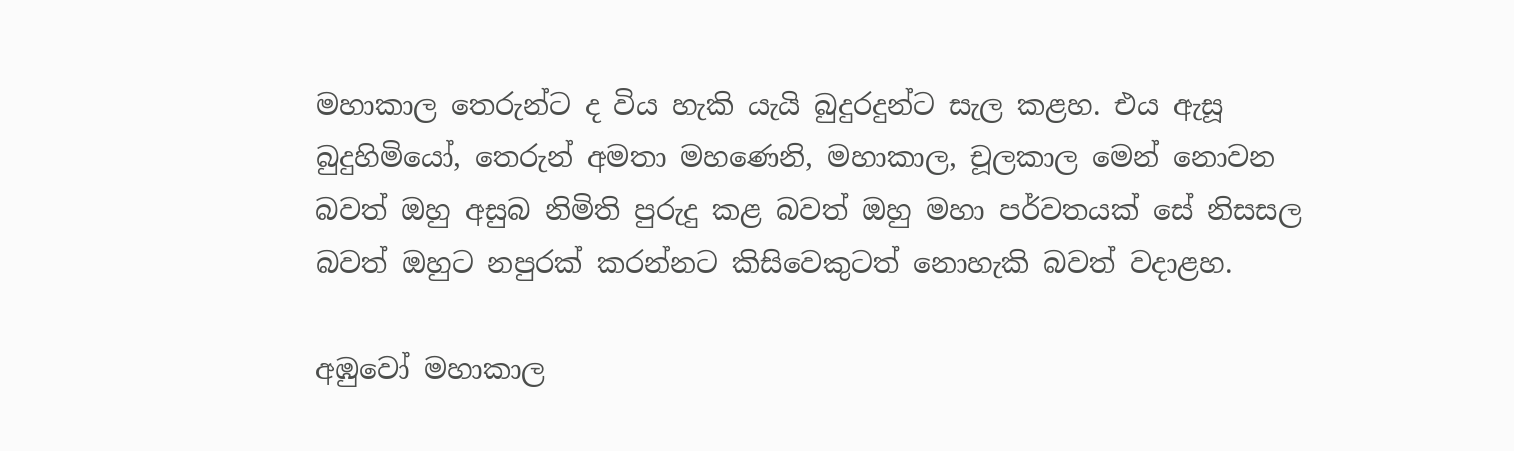මහාකාල තෙරුන්ට ද විය හැකි යැයි බුදුරදුන්ට සැල කළහ. එය ඇසූ බුදුහිමියෝ, තෙරුන් අමතා මහණෙනි, මහාකාල, චූලකාල මෙන් නොවන බවත් ඔහු අසුබ නිමිති පුරුදු කළ බවත් ඔහු මහා පර්වතයක් සේ නිසසල බවත් ඔහුට නපුරක් කරන්නට කිසිවෙකුටත් නොහැකි බවත් වදාළහ.

අඹුවෝ මහාකාල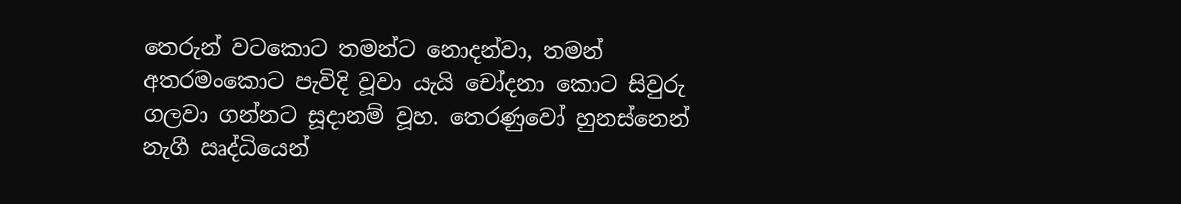තෙරුන් වටකොට තමන්ට නොදන්වා, තමන් අතරමංකොට පැවිදි වූවා යැයි චෝදනා කොට සිවුරු ගලවා ගන්නට සූදානම් වූහ. තෙරණුවෝ හුනස්නෙන් නැගී ඍද්ධියෙන්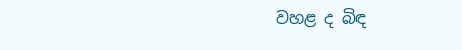වහළ ද බිඳ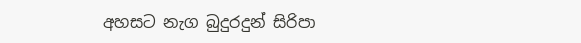අහසට නැග බුදුරදුන් සිරිපා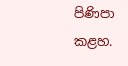පිණිපා කළහ.